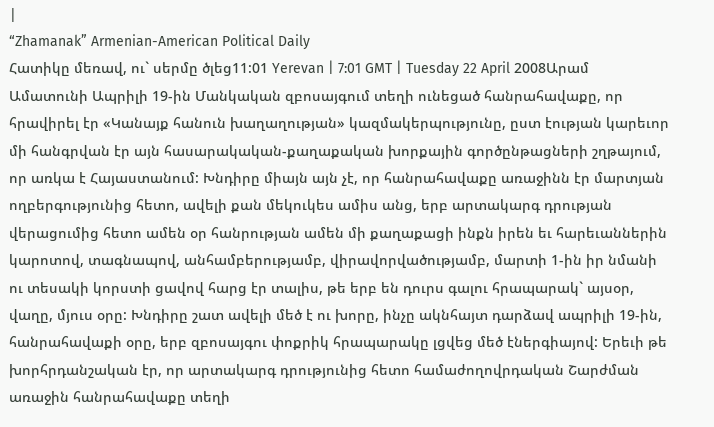|
“Zhamanak” Armenian-American Political Daily
Հատիկը մեռավ, ու` սերմը ծլեց11:01 Yerevan | 7:01 GMT | Tuesday 22 April 2008Արամ Ամատունի Ապրիլի 19-ին Մանկական զբոսայգում տեղի ունեցած հանրահավաքը, որ հրավիրել էր «Կանայք հանուն խաղաղության» կազմակերպությունը, ըստ էության կարեւոր մի հանգրվան էր այն հասարակական-քաղաքական խորքային գործընթացների շղթայում, որ առկա է Հայաստանում: Խնդիրը միայն այն չէ, որ հանրահավաքը առաջինն էր մարտյան ողբերգությունից հետո, ավելի քան մեկուկես ամիս անց, երբ արտակարգ դրության վերացումից հետո ամեն օր հանրության ամեն մի քաղաքացի ինքն իրեն եւ հարեւաններին կարոտով, տագնապով, անհամբերությամբ, վիրավորվածությամբ, մարտի 1-ին իր նմանի ու տեսակի կորստի ցավով հարց էր տալիս, թե երբ են դուրս գալու հրապարակ` այսօր, վաղը, մյուս օրը: Խնդիրը շատ ավելի մեծ է ու խորը, ինչը ակնհայտ դարձավ ապրիլի 19-ին, հանրահավաքի օրը, երբ զբոսայգու փոքրիկ հրապարակը լցվեց մեծ էներգիայով: Երեւի թե խորհրդանշական էր, որ արտակարգ դրությունից հետո համաժողովրդական Շարժման առաջին հանրահավաքը տեղի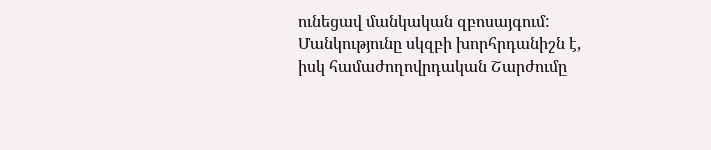ունեցավ մանկական զբոսայգում: Մանկությունը սկզբի խորհրդանիշն է, իսկ համաժողովրդական Շարժումը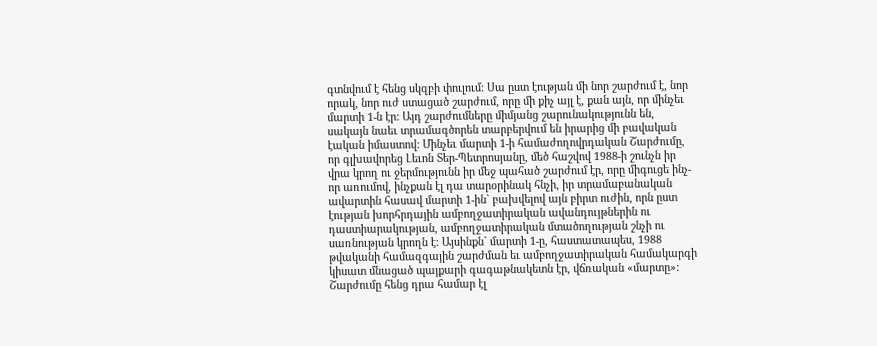գտնվում է հենց սկզբի փուլում: Սա ըստ էության մի նոր շարժում է, նոր որակ, նոր ուժ ստացած շարժում, որը մի քիչ այլ է, քան այն, որ մինչեւ մարտի 1-ն էր: Այդ շարժումները միմյանց շարունակությունն են, սակայն նաեւ տրամագծորեն տարբերվում են իրարից մի բավական էական իմաստով: Մինչեւ մարտի 1-ի համաժողովրդական Շարժումը, որ գլխավորեց Լեւոն Տեր-Պետրոսյանը, մեծ հաշվով 1988-ի շունչն իր վրա կրող ու ջերմությունն իր մեջ պահած շարժում էր, որը միգուցե ինչ-որ առումով, ինչքան էլ դա տարօրինակ հնչի, իր տրամաբանական ավարտին հասավ մարտի 1-ին` բախվելով այն բիրտ ուժին, որն ըստ էության խորհրդային ամբողջատիրական ավանդույթներին ու դաստիարակության, ամբողջատիրական մտածողության շնչի ու սառնության կրողն է: Այսինքն` մարտի 1-ը, հաստատապես, 1988 թվականի համազգային շարժման եւ ամբողջատիրական համակարգի կիսատ մնացած պայքարի գագաթնակետն էր, վճռական «մարտը»: Շարժումը հենց դրա համար էլ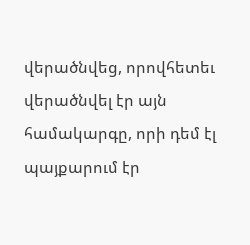վերածնվեց, որովհետեւ վերածնվել էր այն համակարգը, որի դեմ էլ պայքարում էր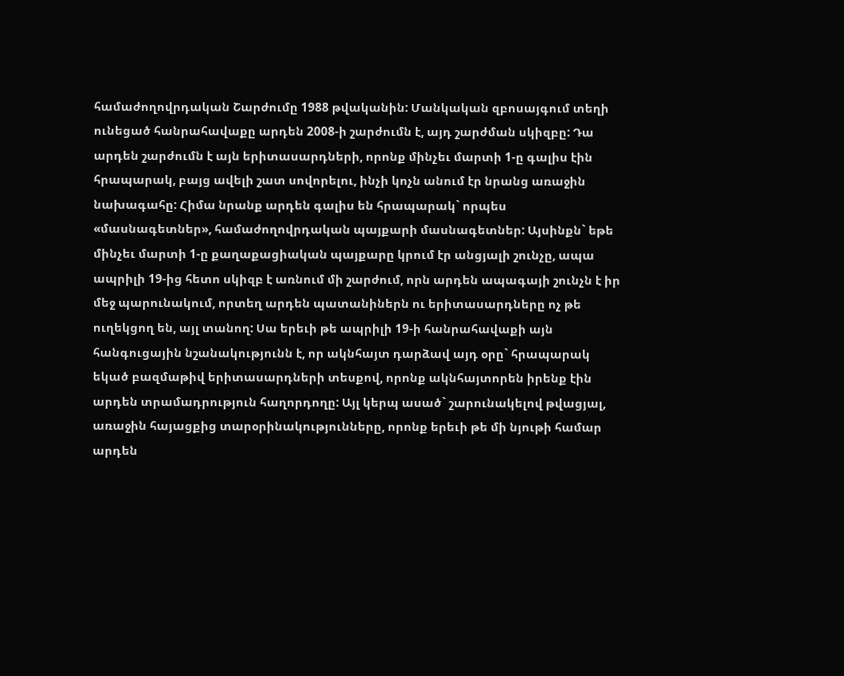համաժողովրդական Շարժումը 1988 թվականին: Մանկական զբոսայգում տեղի ունեցած հանրահավաքը արդեն 2008-ի շարժումն է, այդ շարժման սկիզբը: Դա արդեն շարժումն է այն երիտասարդների, որոնք մինչեւ մարտի 1-ը գալիս էին հրապարակ, բայց ավելի շատ սովորելու, ինչի կոչն անում էր նրանց առաջին նախագահը: Հիմա նրանք արդեն գալիս են հրապարակ` որպես «մասնագետներ», համաժողովրդական պայքարի մասնագետներ: Այսինքն` եթե մինչեւ մարտի 1-ը քաղաքացիական պայքարը կրում էր անցյալի շունչը, ապա ապրիլի 19-ից հետո սկիզբ է առնում մի շարժում, որն արդեն ապագայի շունչն է իր մեջ պարունակում, որտեղ արդեն պատանիներն ու երիտասարդները ոչ թե ուղեկցող են, այլ տանող: Սա երեւի թե ապրիլի 19-ի հանրահավաքի այն հանգուցային նշանակությունն է, որ ակնհայտ դարձավ այդ օրը` հրապարակ եկած բազմաթիվ երիտասարդների տեսքով, որոնք ակնհայտորեն իրենք էին արդեն տրամադրություն հաղորդողը: Այլ կերպ ասած` շարունակելով թվացյալ, առաջին հայացքից տարօրինակությունները, որոնք երեւի թե մի նյութի համար արդեն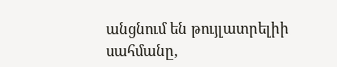անցնում են թույլատրելիի սահմանը,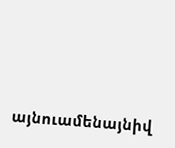այնուամենայնիվ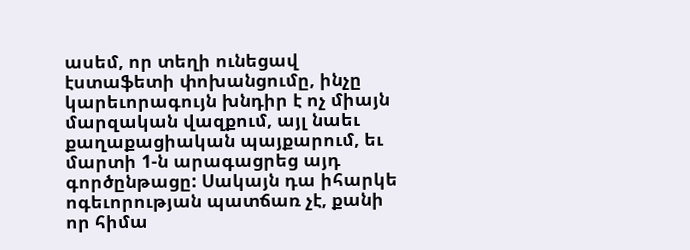ասեմ, որ տեղի ունեցավ էստաֆետի փոխանցումը, ինչը կարեւորագույն խնդիր է ոչ միայն մարզական վազքում, այլ նաեւ քաղաքացիական պայքարում, եւ մարտի 1-ն արագացրեց այդ գործընթացը: Սակայն դա իհարկե ոգեւորության պատճառ չէ, քանի որ հիմա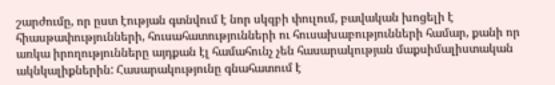շարժումը, որ ըստ էության գտնվում է նոր սկզբի փուլում, բավական խոցելի է հիասթափությունների, հուսահատությունների ու հուսախաբությունների համար, քանի որ առկա իրողությունները այդքան էլ համահունչ չեն հասարակության մաքսիմալիստական ակնկալիքներին: Հասարակությունը գնահատում է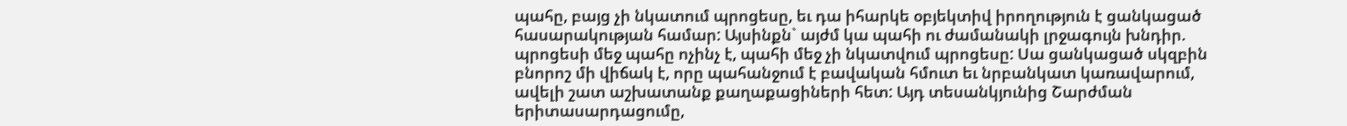պահը, բայց չի նկատում պրոցեսը, եւ դա իհարկե օբյեկտիվ իրողություն է ցանկացած հասարակության համար: Այսինքն` այժմ կա պահի ու ժամանակի լրջագույն խնդիր. պրոցեսի մեջ պահը ոչինչ է, պահի մեջ չի նկատվում պրոցեսը: Սա ցանկացած սկզբին բնորոշ մի վիճակ է, որը պահանջում է բավական հմուտ եւ նրբանկատ կառավարում, ավելի շատ աշխատանք քաղաքացիների հետ: Այդ տեսանկյունից Շարժման երիտասարդացումը,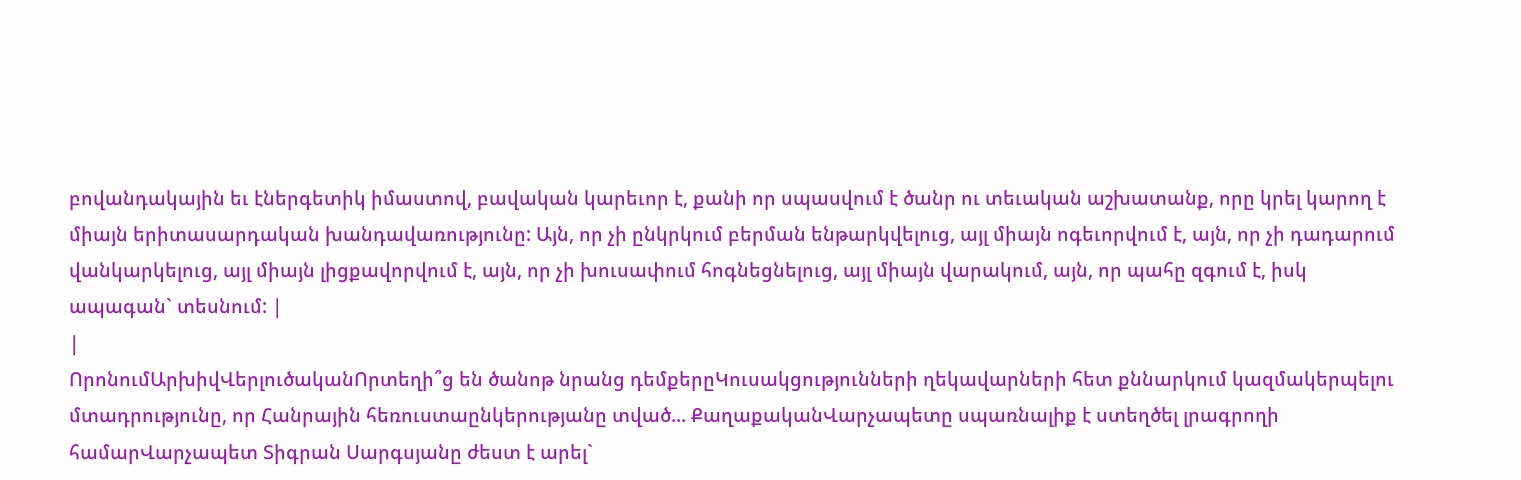բովանդակային եւ էներգետիկ իմաստով, բավական կարեւոր է, քանի որ սպասվում է ծանր ու տեւական աշխատանք, որը կրել կարող է միայն երիտասարդական խանդավառությունը: Այն, որ չի ընկրկում բերման ենթարկվելուց, այլ միայն ոգեւորվում է, այն, որ չի դադարում վանկարկելուց, այլ միայն լիցքավորվում է, այն, որ չի խուսափում հոգնեցնելուց, այլ միայն վարակում, այն, որ պահը զգում է, իսկ ապագան` տեսնում: |
|
ՈրոնումԱրխիվՎերլուծականՈրտեղի՞ց են ծանոթ նրանց դեմքերըԿուսակցությունների ղեկավարների հետ քննարկում կազմակերպելու մտադրությունը, որ Հանրային հեռուստաընկերությանը տված... ՔաղաքականՎարչապետը սպառնալիք է ստեղծել լրագրողի համարՎարչապետ Տիգրան Սարգսյանը ժեստ է արել`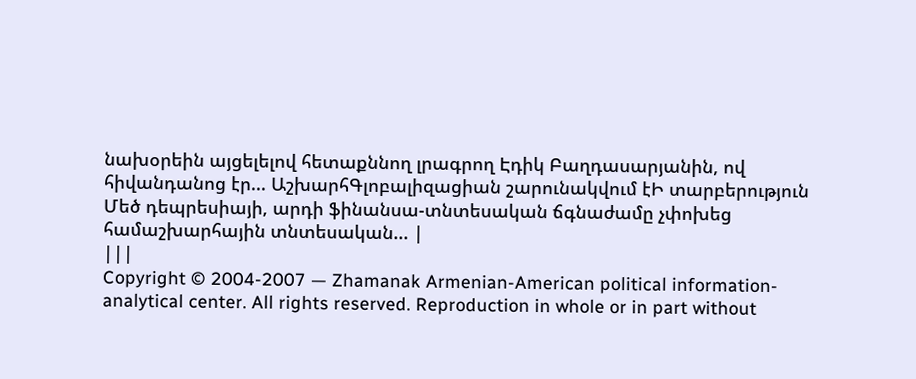նախօրեին այցելելով հետաքննող լրագրող Էդիկ Բաղդասարյանին, ով հիվանդանոց էր... ԱշխարհԳլոբալիզացիան շարունակվում էԻ տարբերություն Մեծ դեպրեսիայի, արդի ֆինանսա-տնտեսական ճգնաժամը չփոխեց համաշխարհային տնտեսական... |
|||
Copyright © 2004-2007 — Zhamanak Armenian-American political information-analytical center. All rights reserved. Reproduction in whole or in part without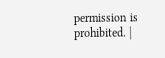permission is prohibited. |